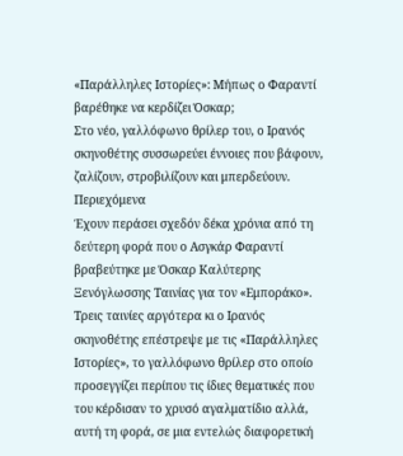«Παράλληλες Ιστορίες»: Μήπως ο Φαραντί βαρέθηκε να κερδίζει Όσκαρ;
Στο νέο, γαλλόφωνο θρίλερ του, ο Ιρανός σκηνοθέτης συσσωρεύει έννοιες που βάφουν, ζαλίζουν, στροβιλίζουν και μπερδεύουν.
Περιεχόμενα
Έχουν περάσει σχεδόν δέκα χρόνια από τη δεύτερη φορά που ο Ασγκάρ Φαραντί βραβεύτηκε με Όσκαρ Καλύτερης Ξενόγλωσσης Ταινίας για τον «Εμποράκο». Τρεις ταινίες αργότερα κι ο Ιρανός σκηνοθέτης επέστρεψε με τις «Παράλληλες Ιστορίες», το γαλλόφωνο θρίλερ στο οποίο προσεγγίζει περίπου τις ίδιες θεματικές που του κέρδισαν το χρυσό αγαλματίδιο αλλά, αυτή τη φορά, σε μια εντελώς διαφορετική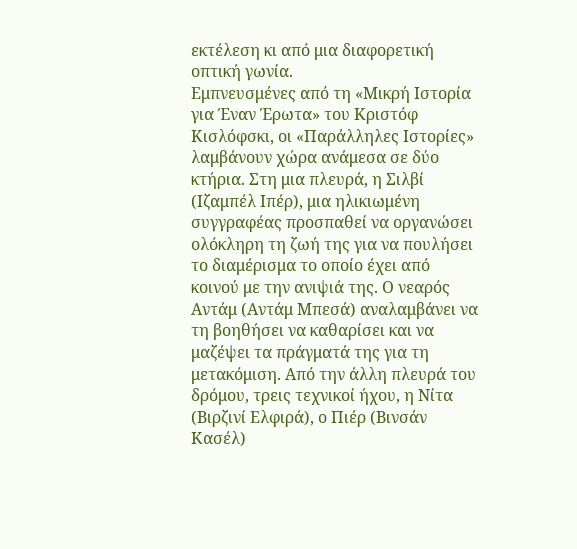εκτέλεση κι από μια διαφορετική οπτική γωνία.
Εμπνευσμένες από τη «Μικρή Ιστορία για Έναν Έρωτα» του Κριστόφ Κισλόφσκι, οι «Παράλληλες Ιστορίες» λαμβάνουν χώρα ανάμεσα σε δύο κτήρια. Στη μια πλευρά, η Σιλβί (Ιζαμπέλ Ιπέρ), μια ηλικιωμένη συγγραφέας προσπαθεί να οργανώσει ολόκληρη τη ζωή της για να πουλήσει το διαμέρισμα το οποίο έχει από κοινού με την ανιψιά της. Ο νεαρός Αντάμ (Αντάμ Μπεσά) αναλαμβάνει να τη βοηθήσει να καθαρίσει και να μαζέψει τα πράγματά της για τη μετακόμιση. Από την άλλη πλευρά του δρόμου, τρεις τεχνικοί ήχου, η Νίτα (Βιρζινί Ελφιρά), ο Πιέρ (Βινσάν Κασέλ)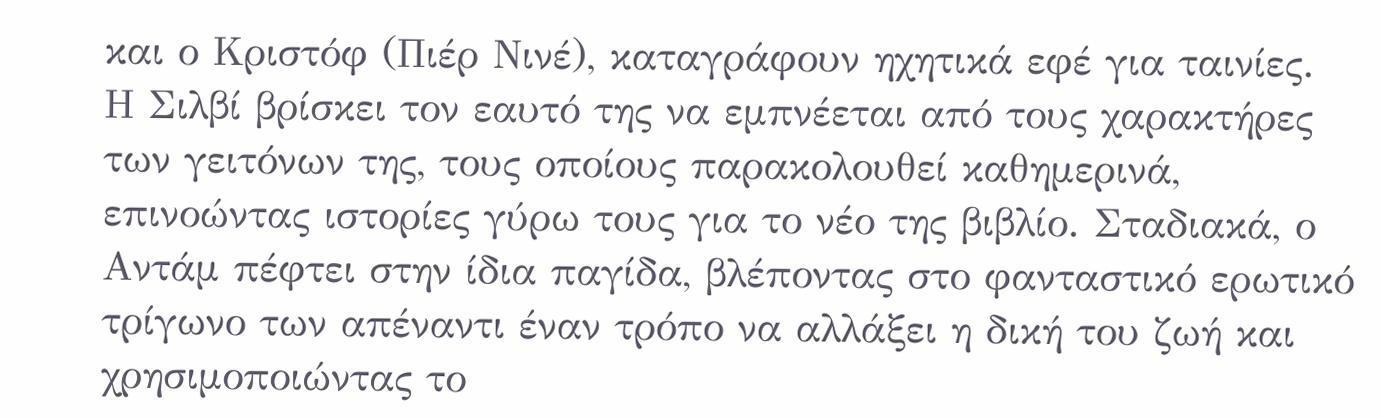και ο Κριστόφ (Πιέρ Νινέ), καταγράφουν ηχητικά εφέ για ταινίες.
Η Σιλβί βρίσκει τον εαυτό της να εμπνέεται από τους χαρακτήρες των γειτόνων της, τους οποίους παρακολουθεί καθημερινά, επινοώντας ιστορίες γύρω τους για το νέο της βιβλίο. Σταδιακά, ο Αντάμ πέφτει στην ίδια παγίδα, βλέποντας στο φανταστικό ερωτικό τρίγωνο των απέναντι έναν τρόπο να αλλάξει η δική του ζωή και χρησιμοποιώντας το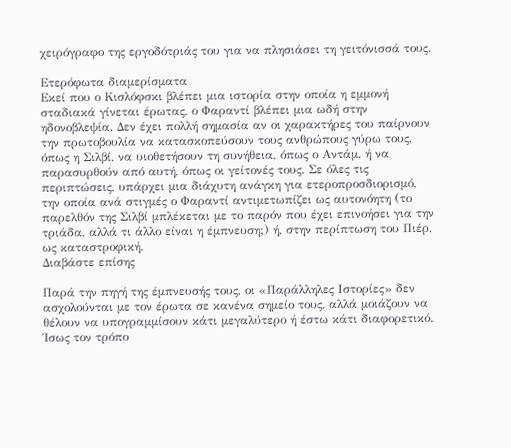χειρόγραφο της εργοδότριάς του για να πλησιάσει τη γειτόνισσά τους.

Ετερόφωτα διαμερίσματα
Εκεί που ο Κισλόφσκι βλέπει μια ιστορία στην οποία η εμμονή σταδιακά γίνεται έρωτας, ο Φαραντί βλέπει μια ωδή στην ηδονοβλεψία. Δεν έχει πολλή σημασία αν οι χαρακτήρες του παίρνουν την πρωτοβουλία να κατασκοπεύσουν τους ανθρώπους γύρω τους, όπως η Σιλβί, να υιοθετήσουν τη συνήθεια, όπως ο Αντάμ, ή να παρασυρθούν από αυτή, όπως οι γείτονές τους. Σε όλες τις περιπτώσεις, υπάρχει μια διάχυτη ανάγκη για ετεροπροσδιορισμό, την οποία ανά στιγμές ο Φαραντί αντιμετωπίζει ως αυτονόητη (το παρελθόν της Σιλβί μπλέκεται με το παρόν που έχει επινοήσει για την τριάδα, αλλά τι άλλο είναι η έμπνευση;) ή, στην περίπτωση του Πιέρ, ως καταστροφική.
Διαβάστε επίσης

Παρά την πηγή της έμπνευσής τους, οι «Παράλληλες Ιστορίες» δεν ασχολούνται με τον έρωτα σε κανένα σημείο τους, αλλά μοιάζουν να θέλουν να υπογραμμίσουν κάτι μεγαλύτερο ή έστω κάτι διαφορετικό. Ίσως τον τρόπο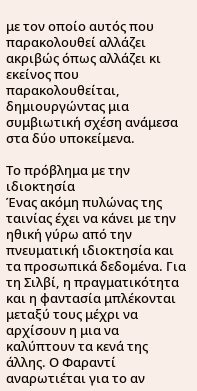με τον οποίο αυτός που παρακολουθεί αλλάζει ακριβώς όπως αλλάζει κι εκείνος που παρακολουθείται, δημιουργώντας μια συμβιωτική σχέση ανάμεσα στα δύο υποκείμενα.

Το πρόβλημα με την ιδιοκτησία
Ένας ακόμη πυλώνας της ταινίας έχει να κάνει με την ηθική γύρω από την πνευματική ιδιοκτησία και τα προσωπικά δεδομένα. Για τη Σιλβί, η πραγματικότητα και η φαντασία μπλέκονται μεταξύ τους μέχρι να αρχίσουν η μια να καλύπτουν τα κενά της άλλης. Ο Φαραντί αναρωτιέται για το αν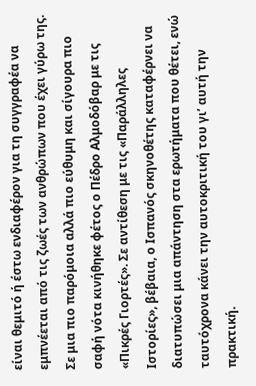είναι θεμιτό ή έστω ενδιαφέρον για τη συγγραφέα να εμπνέεται από τις ζωές των ανθρώπων που έχει γύρω της. Σε μια πιο παρόμοια αλλά πιο εύθυμη και σίγουρα πιο σαφή νότα κινήθηκε φέτος ο Πέδρο Αλμοδόβαρ με τις «Πικρές Γιορτές». Σε αντίθεση με τις «Παράλληλες Ιστορίες», βέβαια, ο Ισπανός σκηνοθέτης καταφέρνει να διατυπώσει μια απάντηση στα ερωτήματα που θέτει, ενώ ταυτόχρονα κάνει την αυτοκριτική του γι’ αυτή την πρακτική.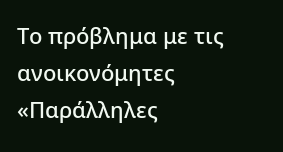Το πρόβλημα με τις ανοικονόμητες «Παράλληλες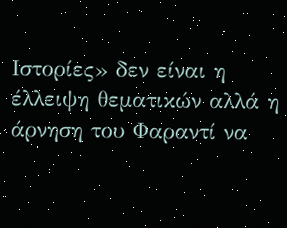Ιστορίες» δεν είναι η έλλειψη θεματικών αλλά η άρνηση του Φαραντί να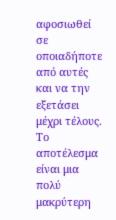αφοσιωθεί σε οποιαδήποτε από αυτές και να την εξετάσει μέχρι τέλους. Το αποτέλεσμα είναι μια πολύ μακρύτερη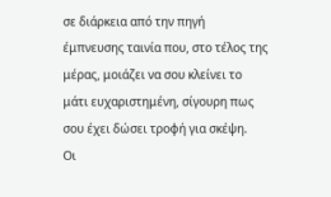σε διάρκεια από την πηγή έμπνευσης ταινία που, στο τέλος της μέρας, μοιάζει να σου κλείνει το μάτι ευχαριστημένη, σίγουρη πως σου έχει δώσει τροφή για σκέψη.
Οι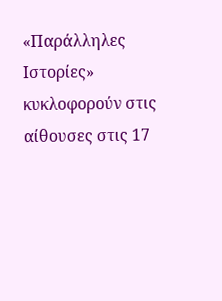«Παράλληλες Ιστορίες» κυκλοφορούν στις αίθουσες στις 17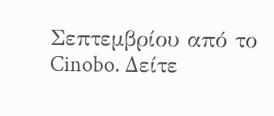Σεπτεμβρίου από το Cinobo. Δείτε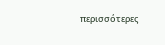περισσότερες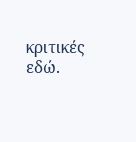κριτικές εδώ.